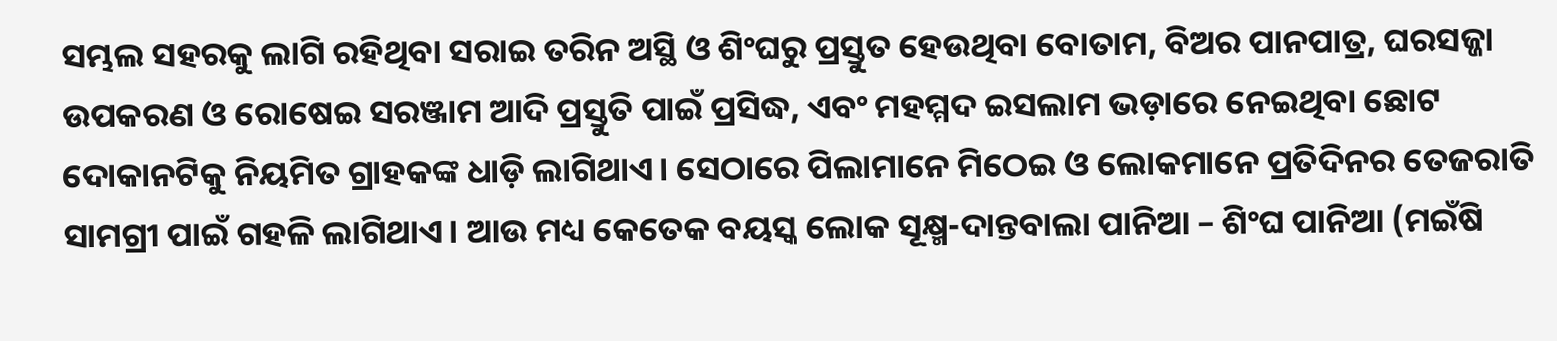ସମ୍ଭଲ ସହରକୁ ଲାଗି ରହିଥିବା ସରାଇ ତରିନ ଅସ୍ଥି ଓ ଶିଂଘରୁ ପ୍ରସ୍ତୁତ ହେଉଥିବା ବୋତାମ, ବିଅର ପାନପାତ୍ର, ଘରସଜ୍ଜା ଉପକରଣ ଓ ରୋଷେଇ ସରଞ୍ଜାମ ଆଦି ପ୍ରସ୍ତୁତି ପାଇଁ ପ୍ରସିଦ୍ଧ, ଏବଂ ମହମ୍ମଦ ଇସଲାମ ଭଡ଼ାରେ ନେଇଥିବା ଛୋଟ ଦୋକାନଟିକୁ ନିୟମିତ ଗ୍ରାହକଙ୍କ ଧାଡ଼ି ଲାଗିଥାଏ। ସେଠାରେ ପିଲାମାନେ ମିଠେଇ ଓ ଲୋକମାନେ ପ୍ରତିଦିନର ତେଜରାତି ସାମଗ୍ରୀ ପାଇଁ ଗହଳି ଲାଗିଥାଏ। ଆଉ ମଧ୍ୟ କେତେକ ବୟସ୍କ ଲୋକ ସୂକ୍ଷ୍ମ-ଦାନ୍ତବାଲା ପାନିଆ – ଶିଂଘ ପାନିଆ (ମଇଁଷି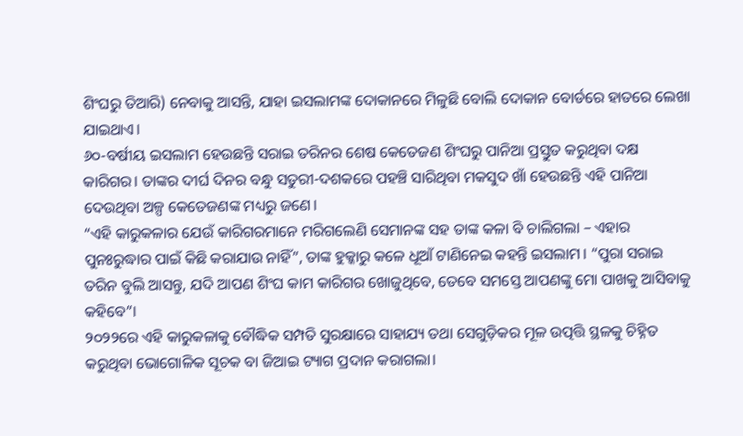ଶିଂଘରୁ ତିଆରି) ନେବାକୁ ଆସନ୍ତି, ଯାହା ଇସଲାମଙ୍କ ଦୋକାନରେ ମିଳୁଛି ବୋଲି ଦୋକାନ ବୋର୍ଡରେ ହାତରେ ଲେଖା ଯାଇଥାଏ।
୬୦-ବର୍ଷୀୟ ଇସଲାମ ହେଉଛନ୍ତି ସରାଇ ତରିନର ଶେଷ କେତେଜଣ ଶିଂଘରୁ ପାନିଆ ପ୍ରସ୍ତୁତ କରୁଥିବା ଦକ୍ଷ କାରିଗର। ତାଙ୍କର ଦୀର୍ଘ ଦିନର ବନ୍ଧୁ ସତୁରୀ-ଦଶକରେ ପହଞ୍ଚି ସାରିଥିବା ମକସୁଦ ଖାଁ ହେଉଛନ୍ତି ଏହି ପାନିଆ ଦେଉଥିବା ଅଳ୍ପ କେତେଜଣଙ୍କ ମଧ୍ୟରୁ ଜଣେ।
“ଏହି କାରୁକଳାର ଯେଉଁ କାରିଗରମାନେ ମରିଗଲେଣି ସେମାନଙ୍କ ସହ ତାଙ୍କ କଳା ବି ଚାଲିଗଲା – ଏହାର ପୁନଃରୁଦ୍ଧାର ପାଇଁ କିଛି କରାଯାଉ ନାହିଁ”, ତାଙ୍କ ହୁକ୍କାରୁ କଳେ ଧୂଆଁ ଟାଣିନେଇ କହନ୍ତି ଇସଲାମ। “ପୁରା ସରାଇ ତରିନ ବୁଲି ଆସନ୍ତୁ, ଯଦି ଆପଣ ଶିଂଘ କାମ କାରିଗର ଖୋଜୁଥିବେ, ତେବେ ସମସ୍ତେ ଆପଣଙ୍କୁ ମୋ ପାଖକୁ ଆସିବାକୁ କହିବେ”।
୨୦୨୨ରେ ଏହି କାରୁକଳାକୁ ବୌଦ୍ଧିକ ସମ୍ପତି ସୁରକ୍ଷାରେ ସାହାଯ୍ୟ ତଥା ସେଗୁଡ଼ିକର ମୂଳ ଉତ୍ପତ୍ତି ସ୍ଥଳକୁ ଚିହ୍ନିତ କରୁଥିବା ଭୋଗୋଳିକ ସୂଚକ ବା ଜିଆଇ ଟ୍ୟାଗ ପ୍ରଦାନ କରାଗଲା।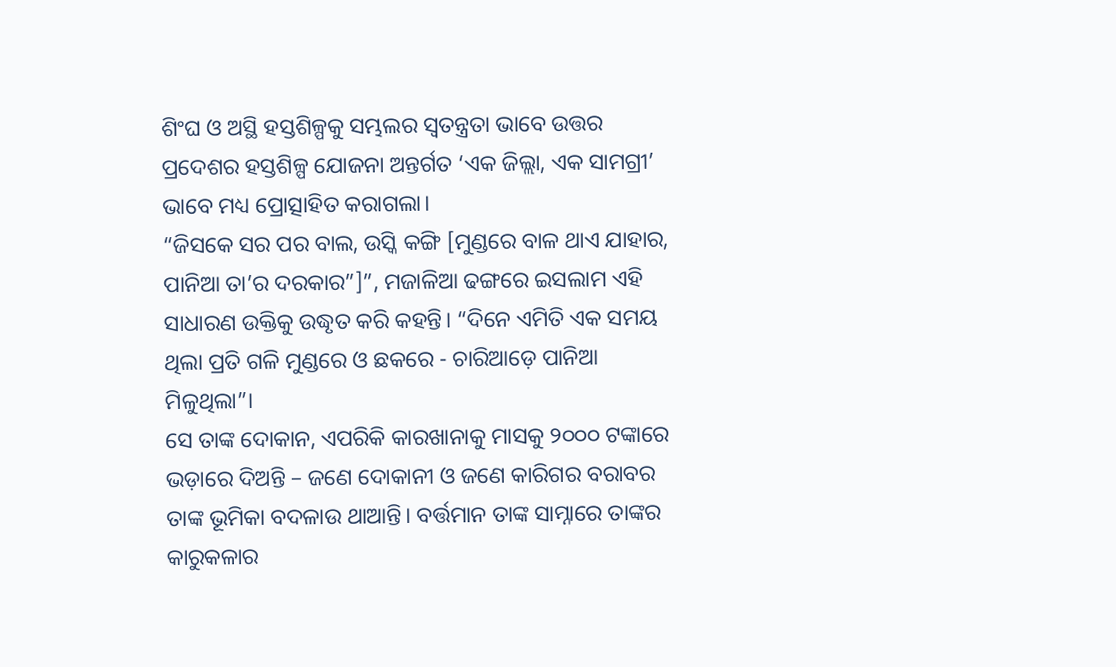ଶିଂଘ ଓ ଅସ୍ଥି ହସ୍ତଶିଳ୍ପକୁ ସମ୍ଭଲର ସ୍ଵତନ୍ତ୍ରତା ଭାବେ ଉତ୍ତର ପ୍ରଦେଶର ହସ୍ତଶିଳ୍ପ ଯୋଜନା ଅନ୍ତର୍ଗତ ‘ଏକ ଜିଲ୍ଲା, ଏକ ସାମଗ୍ରୀ’ ଭାବେ ମଧ୍ୟ ପ୍ରୋତ୍ସାହିତ କରାଗଲା।
“ଜିସକେ ସର ପର ବାଲ, ଉସ୍କି କଙ୍ଗି [ମୁଣ୍ଡରେ ବାଳ ଥାଏ ଯାହାର, ପାନିଆ ତା’ର ଦରକାର”]”, ମଜାଳିଆ ଢଙ୍ଗରେ ଇସଲାମ ଏହି ସାଧାରଣ ଉକ୍ତିକୁ ଉଦ୍ଧୃତ କରି କହନ୍ତି। “ଦିନେ ଏମିତି ଏକ ସମୟ ଥିଲା ପ୍ରତି ଗଳି ମୁଣ୍ଡରେ ଓ ଛକରେ - ଚାରିଆଡ଼େ ପାନିଆ ମିଳୁଥିଲା”।
ସେ ତାଙ୍କ ଦୋକାନ, ଏପରିକି କାରଖାନାକୁ ମାସକୁ ୨୦୦୦ ଟଙ୍କାରେ ଭଡ଼ାରେ ଦିଅନ୍ତି – ଜଣେ ଦୋକାନୀ ଓ ଜଣେ କାରିଗର ବରାବର ତାଙ୍କ ଭୂମିକା ବଦଳାଉ ଥାଆନ୍ତି। ବର୍ତ୍ତମାନ ତାଙ୍କ ସାମ୍ନାରେ ତାଙ୍କର କାରୁକଳାର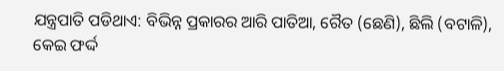ଯନ୍ତ୍ରପାତି ପଡିଥାଏ: ବିଭିନ୍ନ ପ୍ରକାରର ଆରି ପାତିଆ, ରୈତ (ଛେଣି), ଛିଲି (ବଟାଳି), କେଇ ଫର୍ଦ୍ଦ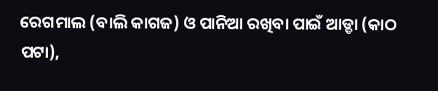ରେଗମାଲ (ବାଲି କାଗଜ) ଓ ପାନିଆ ରଖିବା ପାଇଁ ଆଡ୍ଡା (କାଠ ପଟା),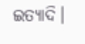ଇତ୍ୟାଦି।